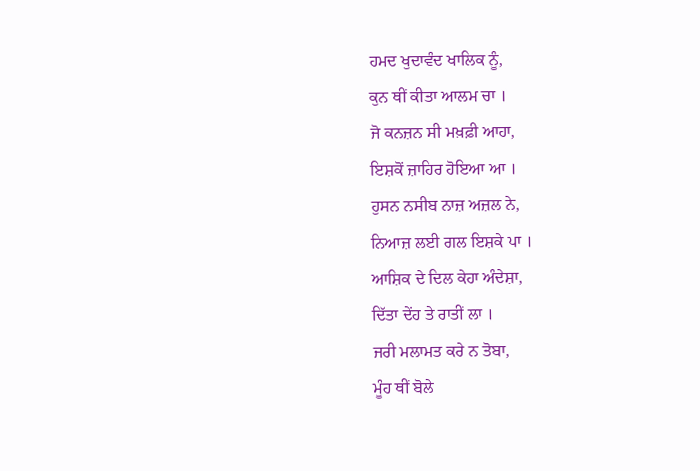ਹਮਦ ਖੁਦਾਵੰਦ ਖਾਲਿਕ ਨੂੰ,
ਕੁਨ ਥੀਂ ਕੀਤਾ ਆਲਮ ਚਾ ।
ਜੋ ਕਨਜ਼ਨ ਸੀ ਮਖ਼ਫ਼ੀ ਆਹਾ,
ਇਸ਼ਕੋਂ ਜ਼ਾਹਿਰ ਹੋਇਆ ਆ ।
ਹੁਸਨ ਨਸੀਬ ਨਾਜ਼ ਅਜ਼ਲ ਨੇ,
ਨਿਆਜ਼ ਲਈ ਗਲ ਇਸ਼ਕੇ ਪਾ ।
ਆਸ਼ਿਕ ਦੇ ਦਿਲ ਕੇਹਾ ਅੰਦੇਸ਼ਾ,
ਦਿੱਤਾ ਦੇਂਹ ਤੇ ਰਾਤੀਂ ਲਾ ।
ਜਰੀ ਮਲਾਮਤ ਕਰੇ ਨ ਤੋਬਾ,
ਮੂੰਹ ਥੀਂ ਬੋਲੇ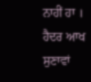ਨਾਹੀਂ ਹਾ ।
ਹੈਦਰ ਆਖ ਸੁਣਾਵਾਂ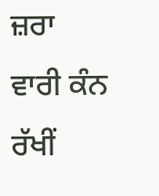ਜ਼ਰਾ
ਵਾਰੀ ਕੰਨ ਰੱਖੀਂ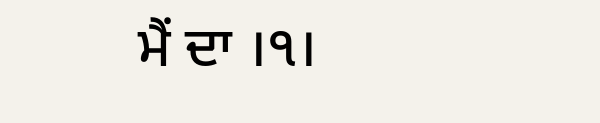ਮੈਂ ਦਾ ।੧।